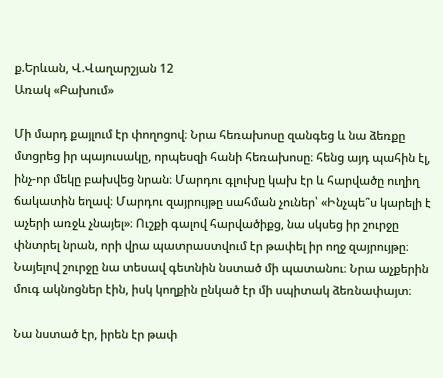ք.Երևան, Վ.Վաղարշյան 12
Առակ «Բախում»

Մի մարդ քայլում էր փողոցով։ Նրա հեռախոսը զանգեց և նա ձեռքը մտցրեց իր պայուսակը, որպեսզի հանի հեռախոսը։ հենց այդ պահին էլ, ինչ-որ մեկը բախվեց նրան։ Մարդու գլուխը կախ էր և հարվածը ուղիղ ճակատին եղավ։ Մարդու զայրույթը սահման չուներ՝ «Ինչպե՞ս կարելի է աչերի առջև չնայել»։ Ուշքի գալով հարվածիքց, նա սկսեց իր շուրջը փնտրել նրան, որի վրա պատրաստվում էր թափել իր ողջ զայրույթը։ Նայելով շուրջը նա տեսավ գետնին նստած մի պատանու։ Նրա աչքերին մուգ ակնոցներ էին, իսկ կողքին ընկած էր մի սպիտակ ձեռնափայտ։

Նա նստած էր, իրեն էր թափ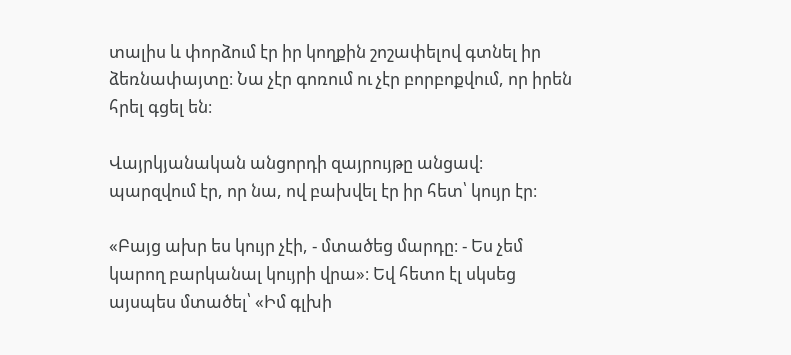տալիս և փորձում էր իր կողքին շոշափելով գտնել իր ձեռնափայտը։ Նա չէր գոռում ու չէր բորբոքվում, որ իրեն հրել գցել են։

Վայրկյանական անցորդի զայրույթը անցավ։ պարզվում էր, որ նա, ով բախվել էր իր հետ՝ կույր էր։

«Բայց ախր ես կույր չէի, - մտածեց մարդը։ - Ես չեմ կարող բարկանալ կույրի վրա»։ Եվ հետո էլ սկսեց այսպես մտածել՝ «Իմ գլխի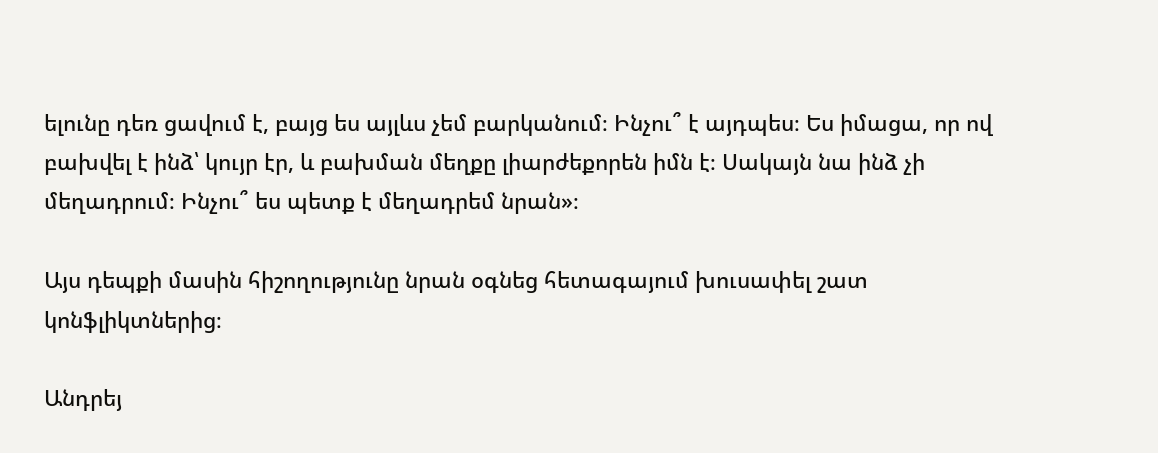ելունը դեռ ցավում է, բայց ես այլևս չեմ բարկանում։ Ինչու՞ է այդպես։ Ես իմացա, որ ով բախվել է ինձ՝ կույր էր, և բախման մեղքը լիարժեքորեն իմն է։ Սակայն նա ինձ չի մեղադրում։ Ինչու՞ ես պետք է մեղադրեմ նրան»։

Այս դեպքի մասին հիշողությունը նրան օգնեց հետագայում խուսափել շատ կոնֆլիկտներից։

Անդրեյ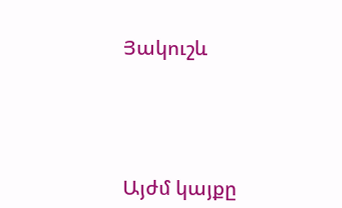Յակուշև




Այժմ կայքը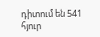դիտում են 541 հյուր